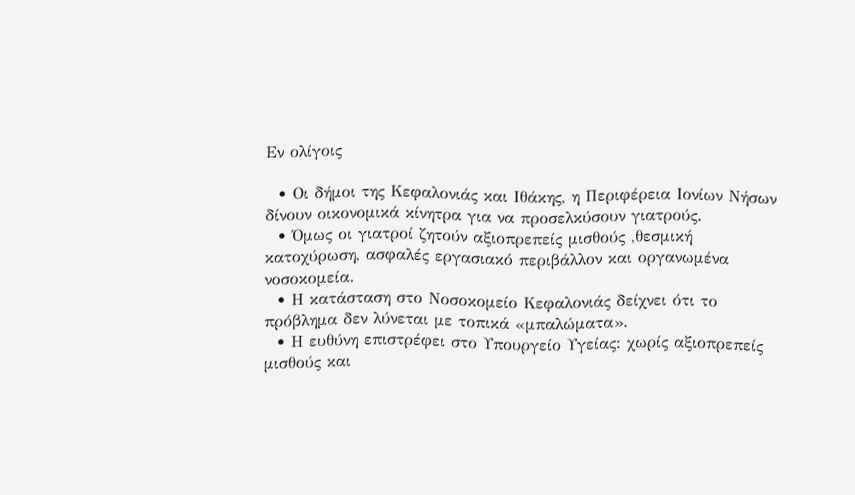Εν ολίγοις

  • Οι δήμοι της Κεφαλονιάς και Ιθάκης, η Περιφέρεια Ιονίων Νήσων δίνουν οικονομικά κίνητρα για να προσελκύσουν γιατρούς.
  • Όμως οι γιατροί ζητούν αξιοπρεπείς μισθούς ,θεσμική κατοχύρωση, ασφαλές εργασιακό περιβάλλον και οργανωμένα νοσοκομεία.
  • Η κατάσταση στο Νοσοκομείο Κεφαλονιάς δείχνει ότι το πρόβλημα δεν λύνεται με τοπικά «μπαλώματα».
  • Η ευθύνη επιστρέφει στο Υπουργείο Υγείας: χωρίς αξιοπρεπείς μισθούς και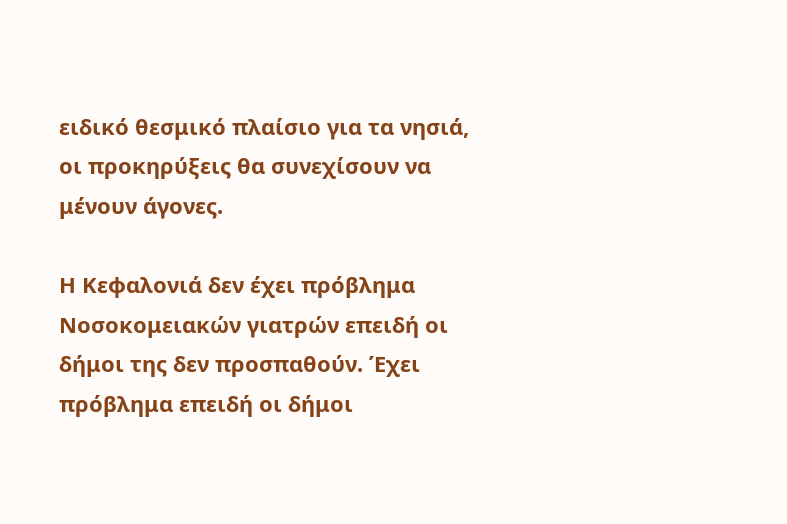ειδικό θεσμικό πλαίσιο για τα νησιά, οι προκηρύξεις θα συνεχίσουν να μένουν άγονες.

Η Κεφαλονιά δεν έχει πρόβλημα Νοσοκομειακών γιατρών επειδή οι δήμοι της δεν προσπαθούν. Έχει πρόβλημα επειδή οι δήμοι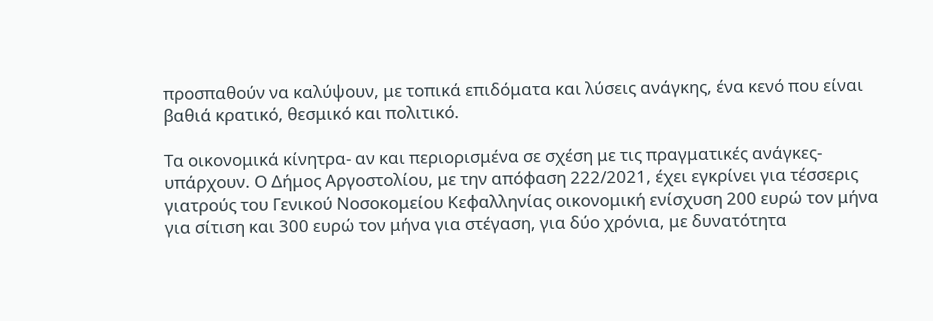προσπαθούν να καλύψουν, με τοπικά επιδόματα και λύσεις ανάγκης, ένα κενό που είναι βαθιά κρατικό, θεσμικό και πολιτικό.

Τα οικονομικά κίνητρα- αν και περιορισμένα σε σχέση με τις πραγματικές ανάγκες- υπάρχουν. Ο Δήμος Αργοστολίου, με την απόφαση 222/2021, έχει εγκρίνει για τέσσερις γιατρούς του Γενικού Νοσοκομείου Κεφαλληνίας οικονομική ενίσχυση 200 ευρώ τον μήνα για σίτιση και 300 ευρώ τον μήνα για στέγαση, για δύο χρόνια, με δυνατότητα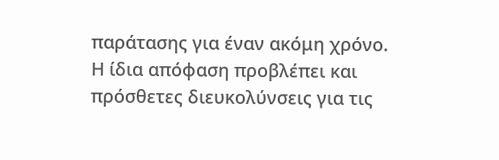παράτασης για έναν ακόμη χρόνο. Η ίδια απόφαση προβλέπει και πρόσθετες διευκολύνσεις για τις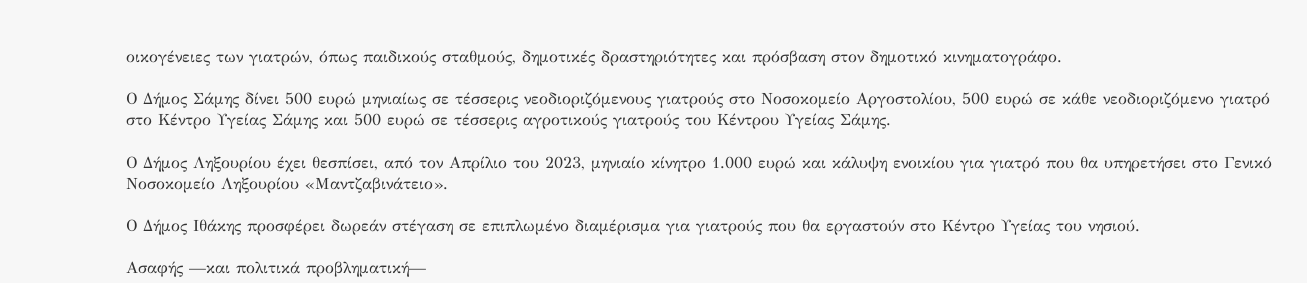οικογένειες των γιατρών, όπως παιδικούς σταθμούς, δημοτικές δραστηριότητες και πρόσβαση στον δημοτικό κινηματογράφο.

Ο Δήμος Σάμης δίνει 500 ευρώ μηνιαίως σε τέσσερις νεοδιοριζόμενους γιατρούς στο Νοσοκομείο Αργοστολίου, 500 ευρώ σε κάθε νεοδιοριζόμενο γιατρό στο Κέντρο Υγείας Σάμης και 500 ευρώ σε τέσσερις αγροτικούς γιατρούς του Κέντρου Υγείας Σάμης.

Ο Δήμος Ληξουρίου έχει θεσπίσει, από τον Απρίλιο του 2023, μηνιαίο κίνητρο 1.000 ευρώ και κάλυψη ενοικίου για γιατρό που θα υπηρετήσει στο Γενικό Νοσοκομείο Ληξουρίου «Μαντζαβινάτειο».

Ο Δήμος Ιθάκης προσφέρει δωρεάν στέγαση σε επιπλωμένο διαμέρισμα για γιατρούς που θα εργαστούν στο Κέντρο Υγείας του νησιού.

Ασαφής —και πολιτικά προβληματική—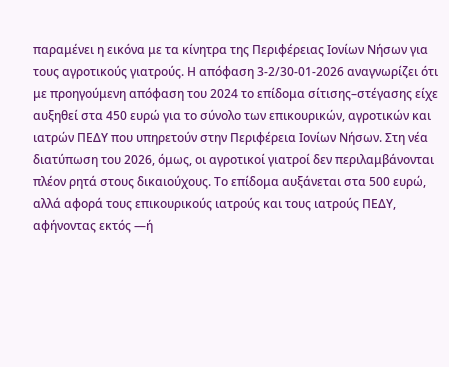παραμένει η εικόνα με τα κίνητρα της Περιφέρειας Ιονίων Νήσων για τους αγροτικούς γιατρούς. Η απόφαση 3-2/30-01-2026 αναγνωρίζει ότι με προηγούμενη απόφαση του 2024 το επίδομα σίτισης–στέγασης είχε αυξηθεί στα 450 ευρώ για το σύνολο των επικουρικών, αγροτικών και ιατρών ΠΕΔΥ που υπηρετούν στην Περιφέρεια Ιονίων Νήσων. Στη νέα διατύπωση του 2026, όμως, οι αγροτικοί γιατροί δεν περιλαμβάνονται πλέον ρητά στους δικαιούχους. Το επίδομα αυξάνεται στα 500 ευρώ, αλλά αφορά τους επικουρικούς ιατρούς και τους ιατρούς ΠΕΔΥ, αφήνοντας εκτός —ή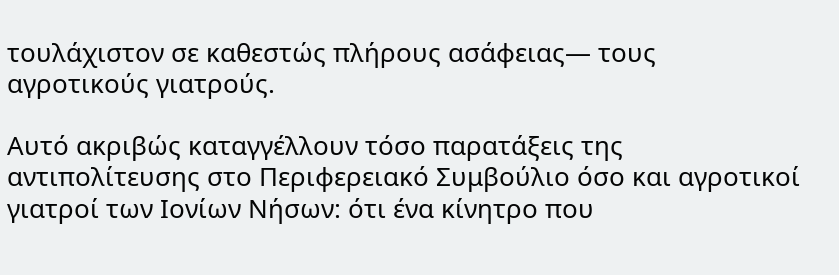τουλάχιστον σε καθεστώς πλήρους ασάφειας— τους αγροτικούς γιατρούς.

Αυτό ακριβώς καταγγέλλουν τόσο παρατάξεις της αντιπολίτευσης στο Περιφερειακό Συμβούλιο όσο και αγροτικοί γιατροί των Ιονίων Νήσων: ότι ένα κίνητρο που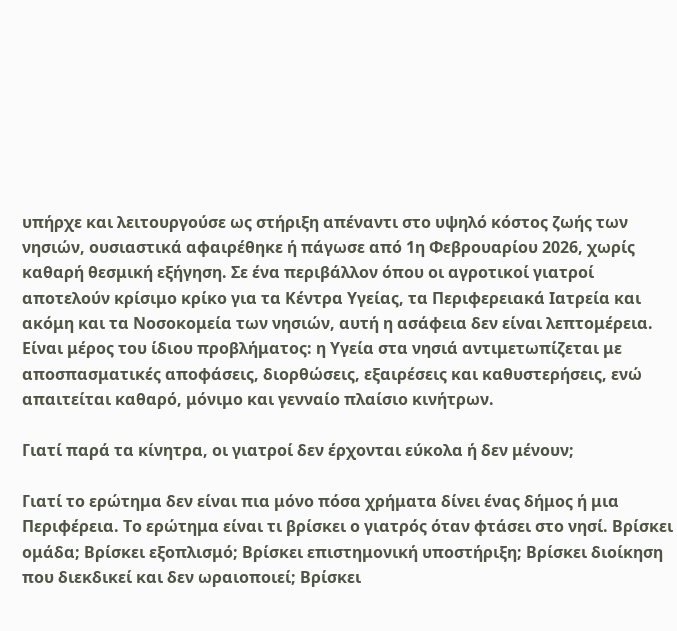υπήρχε και λειτουργούσε ως στήριξη απέναντι στο υψηλό κόστος ζωής των νησιών, ουσιαστικά αφαιρέθηκε ή πάγωσε από 1η Φεβρουαρίου 2026, χωρίς καθαρή θεσμική εξήγηση. Σε ένα περιβάλλον όπου οι αγροτικοί γιατροί αποτελούν κρίσιμο κρίκο για τα Κέντρα Υγείας, τα Περιφερειακά Ιατρεία και ακόμη και τα Νοσοκομεία των νησιών, αυτή η ασάφεια δεν είναι λεπτομέρεια. Είναι μέρος του ίδιου προβλήματος: η Υγεία στα νησιά αντιμετωπίζεται με αποσπασματικές αποφάσεις, διορθώσεις, εξαιρέσεις και καθυστερήσεις, ενώ απαιτείται καθαρό, μόνιμο και γενναίο πλαίσιο κινήτρων.

Γιατί παρά τα κίνητρα, οι γιατροί δεν έρχονται εύκολα ή δεν μένουν;

Γιατί το ερώτημα δεν είναι πια μόνο πόσα χρήματα δίνει ένας δήμος ή μια Περιφέρεια. Το ερώτημα είναι τι βρίσκει ο γιατρός όταν φτάσει στο νησί. Βρίσκει ομάδα; Βρίσκει εξοπλισμό; Βρίσκει επιστημονική υποστήριξη; Βρίσκει διοίκηση που διεκδικεί και δεν ωραιοποιεί; Βρίσκει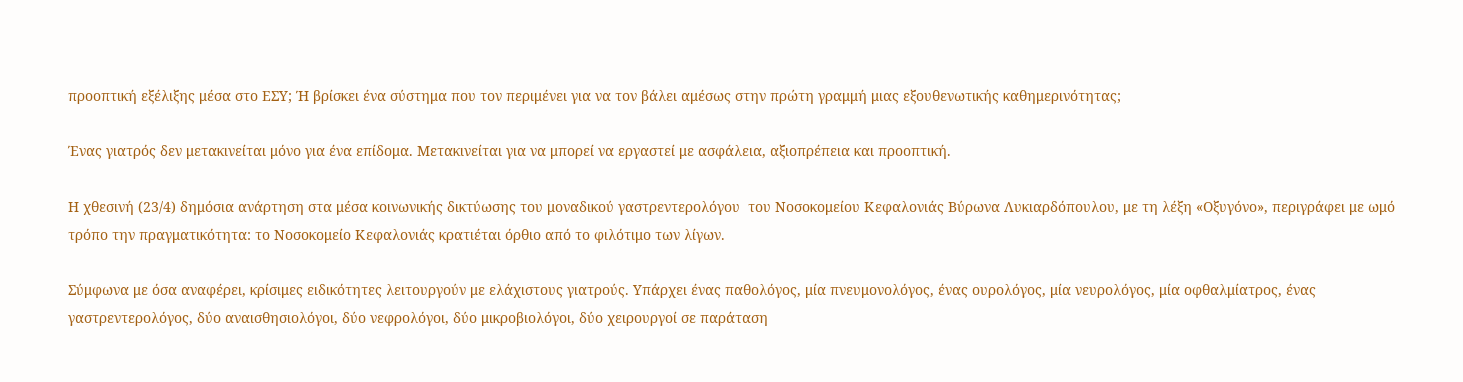προοπτική εξέλιξης μέσα στο ΕΣΥ; Ή βρίσκει ένα σύστημα που τον περιμένει για να τον βάλει αμέσως στην πρώτη γραμμή μιας εξουθενωτικής καθημερινότητας;

Ένας γιατρός δεν μετακινείται μόνο για ένα επίδομα. Μετακινείται για να μπορεί να εργαστεί με ασφάλεια, αξιοπρέπεια και προοπτική.

Η χθεσινή (23/4) δημόσια ανάρτηση στα μέσα κοινωνικής δικτύωσης του μοναδικού γαστρεντερολόγου  του Νοσοκομείου Κεφαλονιάς Βύρωνα Λυκιαρδόπουλου, με τη λέξη «Οξυγόνο», περιγράφει με ωμό τρόπο την πραγματικότητα: το Νοσοκομείο Κεφαλονιάς κρατιέται όρθιο από το φιλότιμο των λίγων.

Σύμφωνα με όσα αναφέρει, κρίσιμες ειδικότητες λειτουργούν με ελάχιστους γιατρούς. Υπάρχει ένας παθολόγος, μία πνευμονολόγος, ένας ουρολόγος, μία νευρολόγος, μία οφθαλμίατρος, ένας γαστρεντερολόγος, δύο αναισθησιολόγοι, δύο νεφρολόγοι, δύο μικροβιολόγοι, δύο χειρουργοί σε παράταση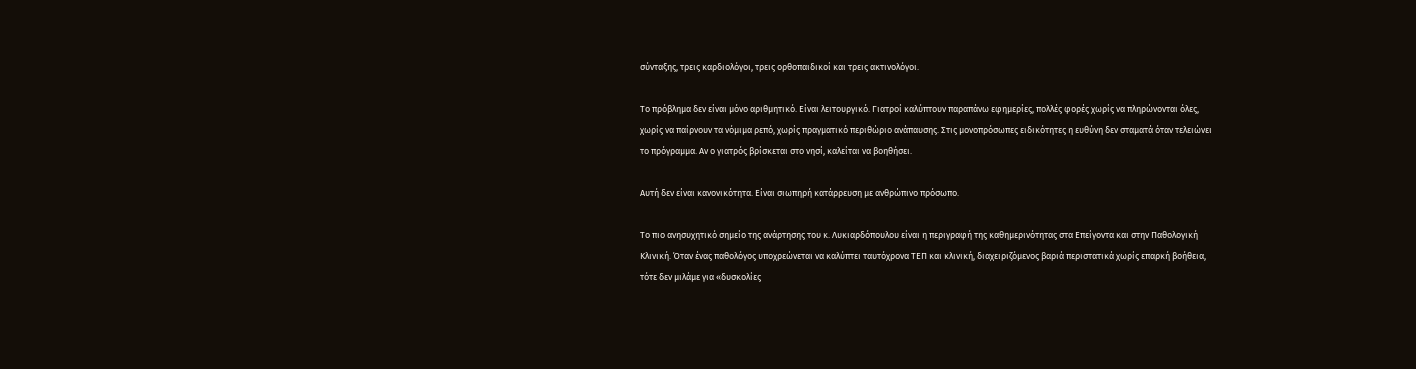σύνταξης, τρεις καρδιολόγοι, τρεις ορθοπαιδικοί και τρεις ακτινολόγοι.

Το πρόβλημα δεν είναι μόνο αριθμητικό. Είναι λειτουργικό. Γιατροί καλύπτουν παραπάνω εφημερίες, πολλές φορές χωρίς να πληρώνονται όλες, χωρίς να παίρνουν τα νόμιμα ρεπό, χωρίς πραγματικό περιθώριο ανάπαυσης. Στις μονοπρόσωπες ειδικότητες η ευθύνη δεν σταματά όταν τελειώνει το πρόγραμμα. Αν ο γιατρός βρίσκεται στο νησί, καλείται να βοηθήσει.

Αυτή δεν είναι κανονικότητα. Είναι σιωπηρή κατάρρευση με ανθρώπινο πρόσωπο.

Το πιο ανησυχητικό σημείο της ανάρτησης του κ. Λυκιαρδόπουλου είναι η περιγραφή της καθημερινότητας στα Επείγοντα και στην Παθολογική Κλινική. Όταν ένας παθολόγος υποχρεώνεται να καλύπτει ταυτόχρονα ΤΕΠ και κλινική, διαχειριζόμενος βαριά περιστατικά χωρίς επαρκή βοήθεια, τότε δεν μιλάμε για «δυσκολίες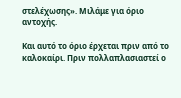στελέχωσης». Μιλάμε για όριο αντοχής.

Και αυτό το όριο έρχεται πριν από το καλοκαίρι. Πριν πολλαπλασιαστεί ο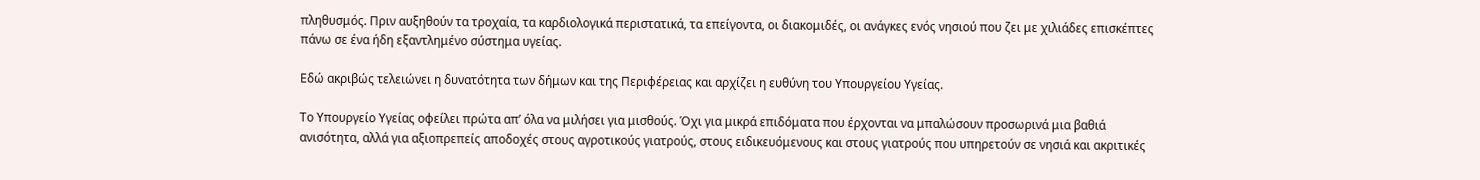πληθυσμός. Πριν αυξηθούν τα τροχαία, τα καρδιολογικά περιστατικά, τα επείγοντα, οι διακομιδές, οι ανάγκες ενός νησιού που ζει με χιλιάδες επισκέπτες πάνω σε ένα ήδη εξαντλημένο σύστημα υγείας.

Εδώ ακριβώς τελειώνει η δυνατότητα των δήμων και της Περιφέρειας και αρχίζει η ευθύνη του Υπουργείου Υγείας.

Το Υπουργείο Υγείας οφείλει πρώτα απ’ όλα να μιλήσει για μισθούς. Όχι για μικρά επιδόματα που έρχονται να μπαλώσουν προσωρινά μια βαθιά ανισότητα, αλλά για αξιοπρεπείς αποδοχές στους αγροτικούς γιατρούς, στους ειδικευόμενους και στους γιατρούς που υπηρετούν σε νησιά και ακριτικές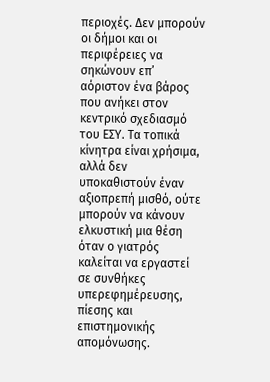περιοχές. Δεν μπορούν οι δήμοι και οι περιφέρειες να σηκώνουν επ’ αόριστον ένα βάρος που ανήκει στον κεντρικό σχεδιασμό του ΕΣΥ. Τα τοπικά κίνητρα είναι χρήσιμα, αλλά δεν υποκαθιστούν έναν αξιοπρεπή μισθό, ούτε μπορούν να κάνουν ελκυστική μια θέση όταν ο γιατρός καλείται να εργαστεί σε συνθήκες υπερεφημέρευσης, πίεσης και επιστημονικής απομόνωσης.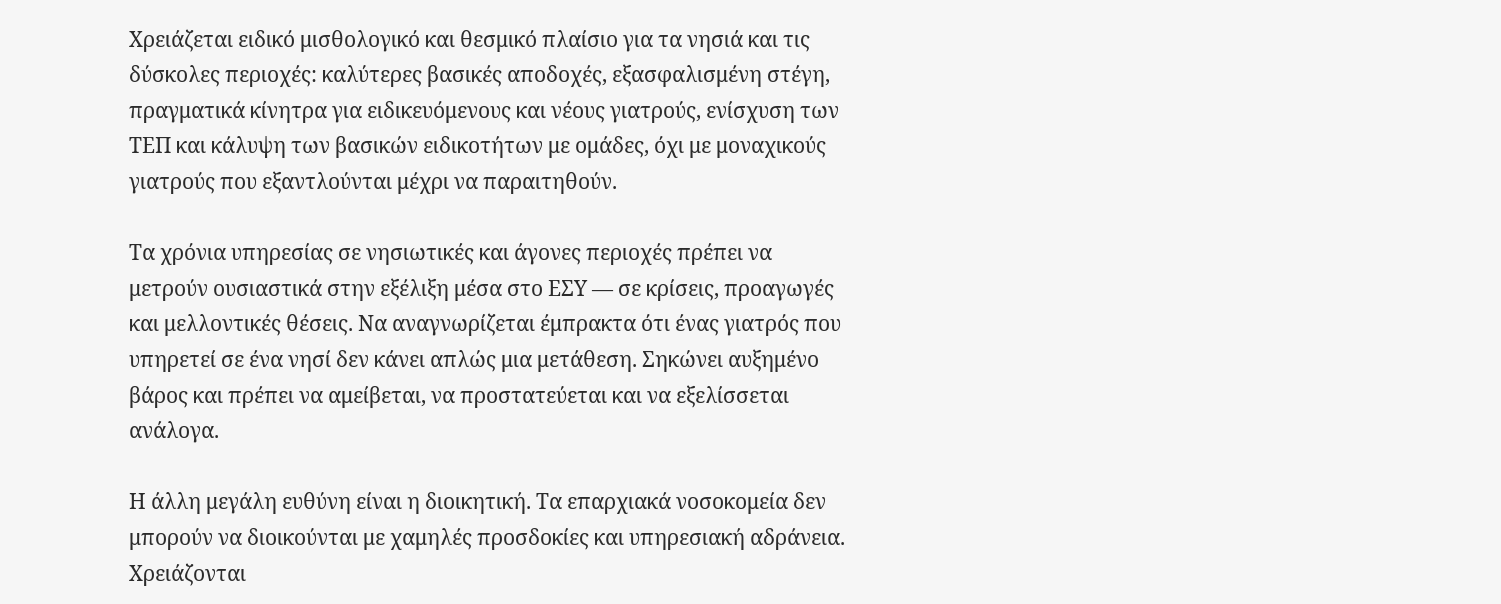Χρειάζεται ειδικό μισθολογικό και θεσμικό πλαίσιο για τα νησιά και τις δύσκολες περιοχές: καλύτερες βασικές αποδοχές, εξασφαλισμένη στέγη, πραγματικά κίνητρα για ειδικευόμενους και νέους γιατρούς, ενίσχυση των ΤΕΠ και κάλυψη των βασικών ειδικοτήτων με ομάδες, όχι με μοναχικούς γιατρούς που εξαντλούνται μέχρι να παραιτηθούν.

Τα χρόνια υπηρεσίας σε νησιωτικές και άγονες περιοχές πρέπει να μετρούν ουσιαστικά στην εξέλιξη μέσα στο ΕΣΥ — σε κρίσεις, προαγωγές και μελλοντικές θέσεις. Να αναγνωρίζεται έμπρακτα ότι ένας γιατρός που υπηρετεί σε ένα νησί δεν κάνει απλώς μια μετάθεση. Σηκώνει αυξημένο βάρος και πρέπει να αμείβεται, να προστατεύεται και να εξελίσσεται ανάλογα.

Η άλλη μεγάλη ευθύνη είναι η διοικητική. Τα επαρχιακά νοσοκομεία δεν μπορούν να διοικούνται με χαμηλές προσδοκίες και υπηρεσιακή αδράνεια. Χρειάζονται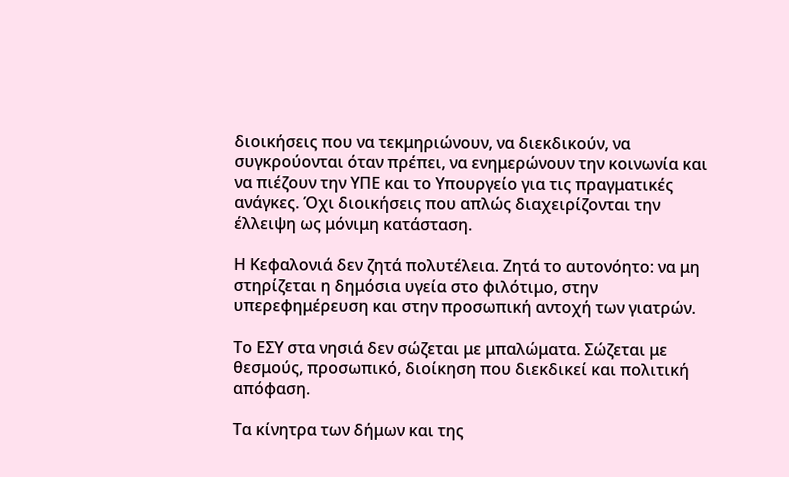διοικήσεις που να τεκμηριώνουν, να διεκδικούν, να συγκρούονται όταν πρέπει, να ενημερώνουν την κοινωνία και να πιέζουν την ΥΠΕ και το Υπουργείο για τις πραγματικές ανάγκες. Όχι διοικήσεις που απλώς διαχειρίζονται την έλλειψη ως μόνιμη κατάσταση.

Η Κεφαλονιά δεν ζητά πολυτέλεια. Ζητά το αυτονόητο: να μη στηρίζεται η δημόσια υγεία στο φιλότιμο, στην υπερεφημέρευση και στην προσωπική αντοχή των γιατρών.

Το ΕΣΥ στα νησιά δεν σώζεται με μπαλώματα. Σώζεται με θεσμούς, προσωπικό, διοίκηση που διεκδικεί και πολιτική απόφαση.

Τα κίνητρα των δήμων και της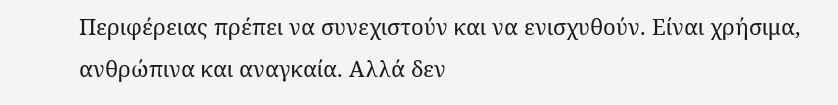Περιφέρειας πρέπει να συνεχιστούν και να ενισχυθούν. Είναι χρήσιμα, ανθρώπινα και αναγκαία. Αλλά δεν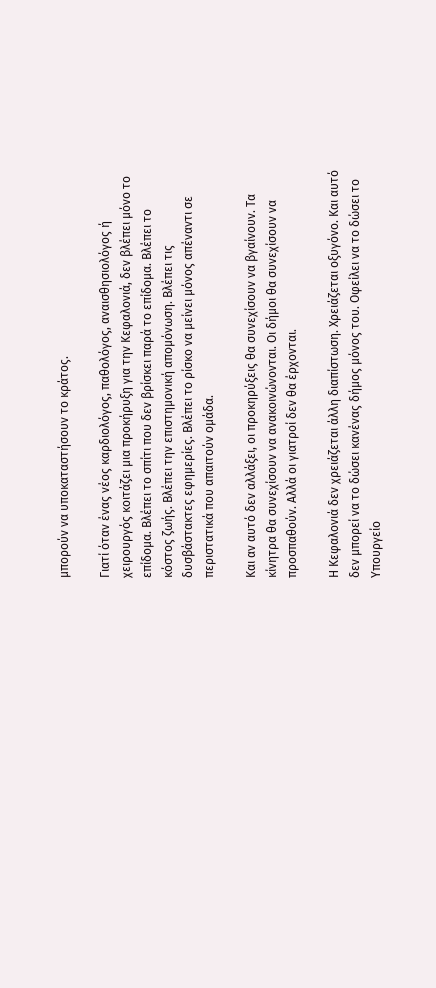μπορούν να υποκαταστήσουν το κράτος.

Γιατί όταν ένας νέος καρδιολόγος, παθολόγος, αναισθησιολόγος ή χειρουργός κοιτάζει μια προκήρυξη για την Κεφαλονιά, δεν βλέπει μόνο το επίδομα. Βλέπει το σπίτι που δεν βρίσκει παρά το επίδομα. Βλέπει το κόστος ζωής. Βλέπει την επιστημονική απομόνωση. Βλέπει τις δυσβάστακτες εφημερίες. Βλέπει το ρίσκο να μείνει μόνος απέναντι σε περιστατικά που απαιτούν ομάδα.

Και αν αυτό δεν αλλάξει, οι προκηρύξεις θα συνεχίσουν να βγαίνουν. Τα κίνητρα θα συνεχίσουν να ανακοινώνονται. Οι δήμοι θα συνεχίσουν να προσπαθούν. Αλλά οι γιατροί δεν θα έρχονται.

Η Κεφαλονιά δεν χρειάζεται άλλη διαπίστωση. Χρειάζεται οξυγόνο. Και αυτό δεν μπορεί να το δώσει κανένας δήμος μόνος του. Οφείλει να το δώσει το Υπουργείο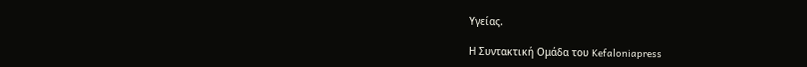Υγείας.

Η Συντακτική Ομάδα του Kefaloniapress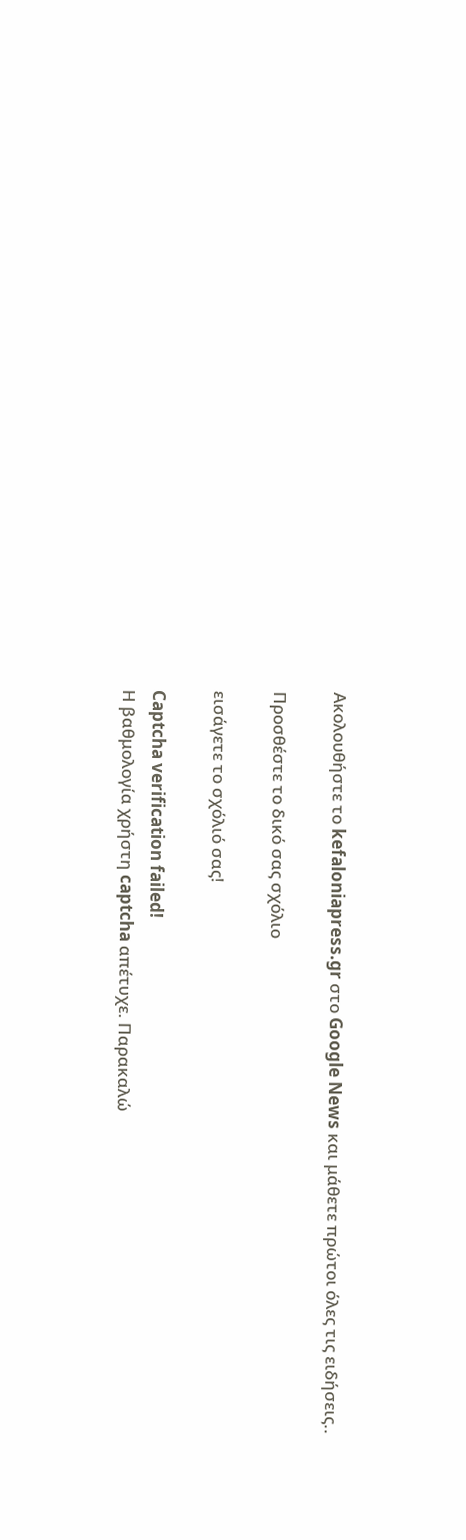Ακολουθήστε το kefaloniapress.gr στο Google News και μάθετε πρώτοι όλες τις ειδήσεις..

Προσθέστε το δικό σας σχόλιο

εισάγετε το σχόλιό σας!

Captcha verification failed!
Η βαθμολογία χρήστη captcha απέτυχε. Παρακαλώ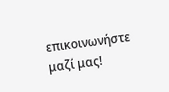επικοινωνήστε μαζί μας!